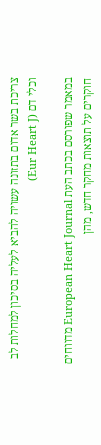צריכת בשר אדום בתזונה עשויה להביא לעליה בסיכון למחלות לב וכלי דם (Eur Heart J)

במאמר שפורסם בכתב העת European Heart Journal מדווחים חוקרים על תוצאות מחקר חדש, מהן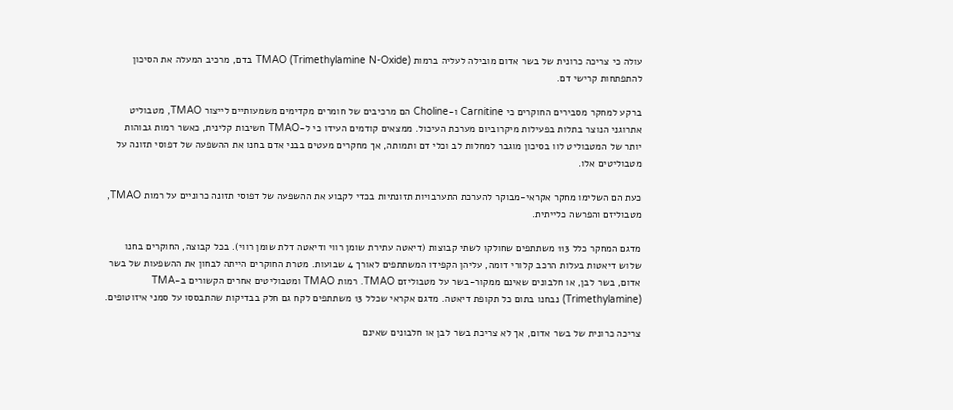עולה כי צריכה כרונית של בשר אדום מובילה לעליה ברמות TMAO (Trimethylamine N-Oxide) בדם, מרכיב המעלה את הסיכון להתפתחות קרישי דם.

ברקע למחקר מסבירים החוקרים כי Carnitine ו-Choline הם מרכיבים של חומרים מקדימים משמעותיים לייצור TMAO, מטבוליט אתרוגני הנוצר בתלות בפעילות מיקרוביום מערכת העיכול. ממצאים קודמים העידו כי ל-TMAO חשיבות קלינית, כאשר רמות גבוהות יותר של המטבוליט לוו בסיכון מוגבר למחלות לב וכלי דם ותמותה, אך מחקרים מעטים בבני אדם בחנו את ההשפעה של דפוסי תזונה על מטבוליטים אלו.

כעת הם השלימו מחקר אקראי-מבוקר להערכת התערבויות תזונתיות בכדי לקבוע את ההשפעה של דפוסי תזונה כרוניים על רמות TMAO, מטבוליזם והפרשה כלייתית.

מדגם המחקר כלל 113 משתתפים שחולקו לשתי קבוצות (דיאטה עתירת שומן רווי ודיאטה דלת שומן רווי). בכל קבוצה, החוקרים בחנו שלוש דיאטות בעלות הרכב קלורי דומה, עליהן הקפידו המשתתפים לאורך 4 שבועות. מטרת החוקרים הייתה לבחון את ההשפעות של בשר אדום, בשר לבן, או חלבונים שאינם ממקור-בשר על מטבוליזם TMAO. רמות TMAO ומטבוליטים אחרים הקשורים ב-TMA (Trimethylamine) נבחנו בתום כל תקופת דיאטה. מדגם אקראי שכלל 13 משתתפים לקח גם חלק בבדיקות שהתבססו על סמני איזוטופים.

צריכה כרונית של בשר אדום, אך לא צריכת בשר לבן או חלבונים שאינם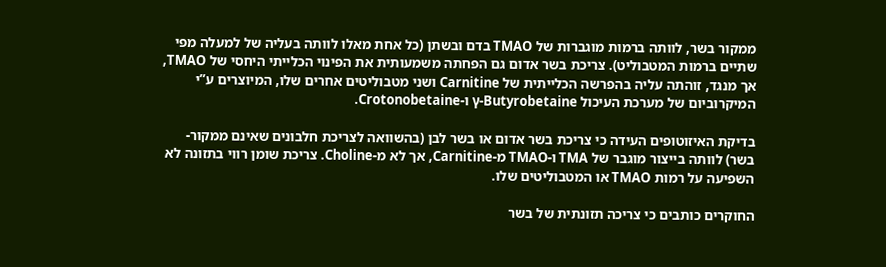ממקור בשר, לוותה ברמות מוגברות של TMAO בדם ובשתן (כל אחת מאלו לוותה בעליה של למעלה מפי שתיים ברמות המטבוליט). צריכת בשר אדום גם הפחתה משמעותית את הפינוי הכלייתי היחסי של TMAO, אך מנגד, זוהתה עליה בהפרשה הכלייתית של Carnitine ושני מטבוליטים אחרים שלו, המיוצרים ע”י המיקרוביום של מערכת העיכול γ-Butyrobetaine ו-Crotonobetaine.

בדיקת האיזוטופים העידה כי צריכת בשר אדום או בשר לבן (בהשוואה לצריכת חלבונים שאינם ממקור-בשר) לוותה בייצור מוגבר של TMA ו-TMAO מ-Carnitine, אך לא מ-Choline. צריכת שומן רווי בתזונה לא השפיעה על רמות TMAO או המטבוליטים שלו.

החוקרים כותבים כי צריכה תזונתית של בשר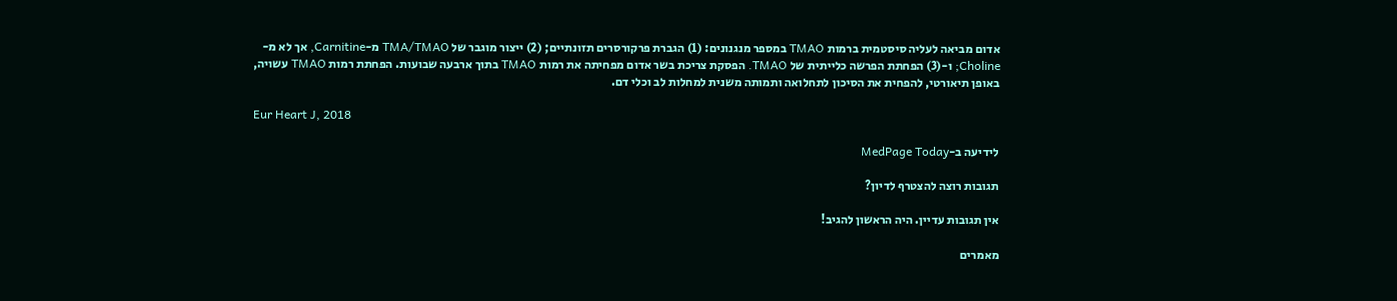אדום מביאה לעליה סיסטמית ברמות TMAO במספר מנגנונים: (1) הגברת פרקורסרים תזונתיים; (2) ייצור מוגבר של TMA/TMAO מ-Carnitine, אך לא מ-Choline; ו-(3) הפחתת הפרשה כלייתית של TMAO. הפסקת צריכת בשר אדום מפחיתה את רמות TMAO בתוך ארבעה שבועות. הפחתת רמות TMAO עשויה, באופן תיאורטי, להפחית את הסיכון לתחלואה ותמותה משנית למחלות לב וכלי דם.

Eur Heart J, 2018

לידיעה ב-MedPage Today

תגובות רוצה להצטרף לדיון?

אין תגובות עדיין. היה הראשון להגיב!

מאמרים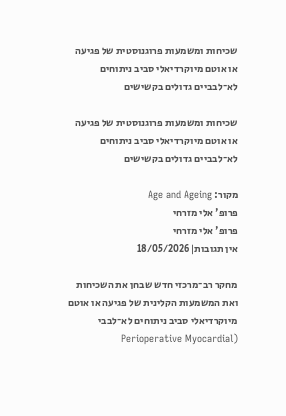שכיחות ומשמעות פרוגנוסטית של פגיעה או אוטם מיוקרדיאלי סביב ניתוחים לא־לבביים גדולים בקשישים

שכיחות ומשמעות פרוגנוסטית של פגיעה או אוטם מיוקרדיאלי סביב ניתוחים לא־לבביים גדולים בקשישים

מקור: Age and Ageing
פרופ' אלי מזרחי
פרופ' אלי מזרחי
אין תגובות|18/05/2026

מחקר רב־מרכזי חדש שבחן את השכיחות ואת המשמעות הקלינית של פגיעה או אוטם מיוקרדיאלי סביב ניתוחים לא־לבבי  (Perioperative Myocardial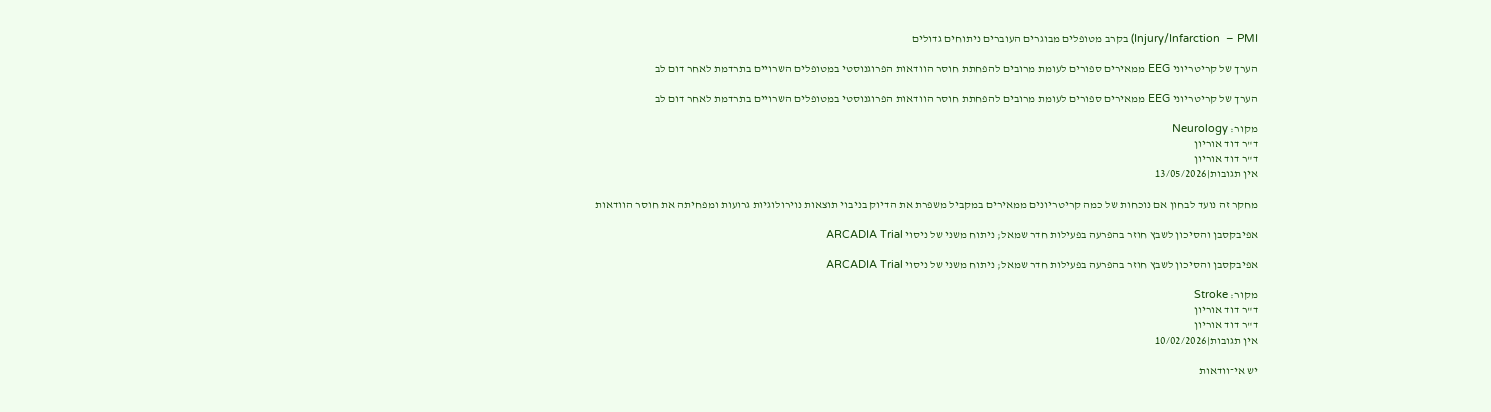Injury/Infarction  – PMI) בקרב מטופלים מבוגרים העוברים ניתוחים גדולים

הערך של קריטריוני EEG ממאירים ספורים לעומת מרובים להפחתת חוסר הוודאות הפרוגנוסטי במטופלים השרויים בתרדמת לאחר דום לב

הערך של קריטריוני EEG ממאירים ספורים לעומת מרובים להפחתת חוסר הוודאות הפרוגנוסטי במטופלים השרויים בתרדמת לאחר דום לב

מקור: Neurology
ד"ר דוד אוריון
ד"ר דוד אוריון
אין תגובות|13/05/2026

מחקר זה נועד לבחון אם נוכחות של כמה קריטריונים ממאירים במקביל משפרת את הדיוק בניבוי תוצאות נוירולוגיות גרועות ומפחיתה את חוסר הוודאות

אפיבקסבן והסיכון לשבץ חוזר בהפרעה בפעילות חדר שמאל; ניתוח משני של ניסוי ARCADIA Trial

אפיבקסבן והסיכון לשבץ חוזר בהפרעה בפעילות חדר שמאל; ניתוח משני של ניסוי ARCADIA Trial

מקור: Stroke
ד"ר דוד אוריון
ד"ר דוד אוריון
אין תגובות|10/02/2026

יש אי־וודאות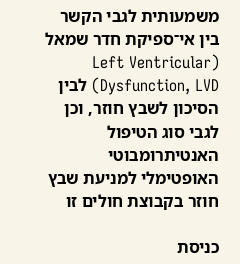משמעותית לגבי הקשר בין אי־ספיקת חדר שמאל (Left Ventricular Dysfunction, LVD) לבין הסיכון לשבץ חוזר, וכן לגבי סוג הטיפול האנטיתרומבוטי האופטימלי למניעת שבץ חוזר בקבוצת חולים זו

כניסת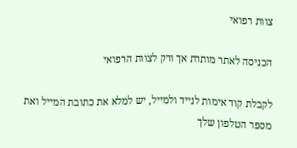צוות רפואי

הכניסה לאתר מותרת אך ורק לצוות הרפואי

לקבלת קוד אימות לנייד ולמייל, יש למלא את כתובת המייל ואת מספר הטלפון שלך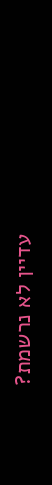עדיין לא נרשמת?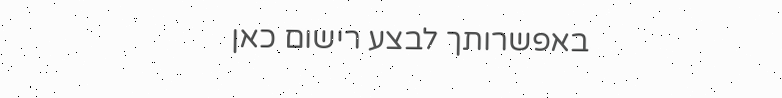באפשרותך לבצע רישום כאן